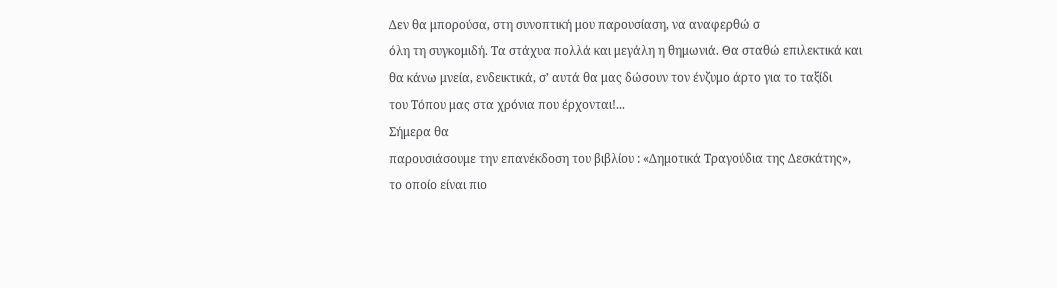Δεν θα μπορούσα, στη συνοπτική μου παρουσίαση, να αναφερθώ σ
όλη τη συγκομιδή. Τα στάχυα πολλά και μεγάλη η θημωνιά. Θα σταθώ επιλεκτικά και
θα κάνω μνεία, ενδεικτικά, σ’ αυτά θα μας δώσουν τον ένζυμο άρτο για το ταξίδι
του Τόπου μας στα χρόνια που έρχονται!...
Σήμερα θα
παρουσιάσουμε την επανέκδοση του βιβλίου : «Δημοτικά Τραγούδια της Δεσκάτης»,
το οποίο είναι πιο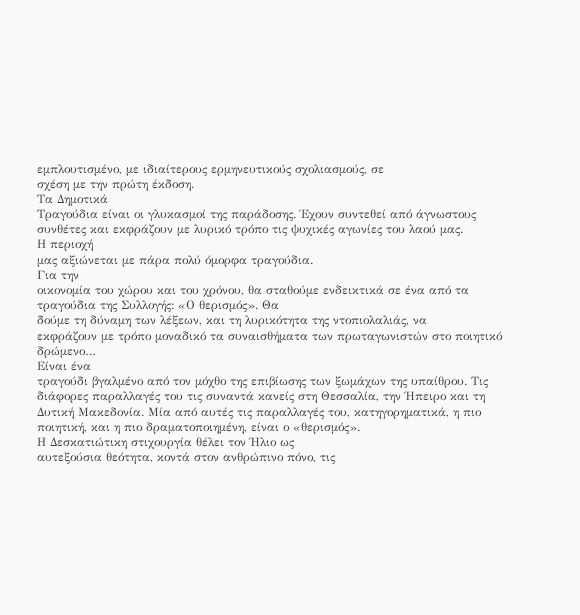εμπλουτισμένο, με ιδιαίτερους ερμηνευτικούς σχολιασμούς, σε
σχέση με την πρώτη έκδοση.
Τα Δημοτικά
Τραγούδια είναι οι γλυκασμοί της παράδοσης. Έχουν συντεθεί από άγνωστους
συνθέτες και εκφράζουν με λυρικό τρόπο τις ψυχικές αγωνίες του λαού μας.
Η περιοχή
μας αξιώνεται με πάρα πολύ όμορφα τραγούδια.
Για την
οικονομία του χώρου και του χρόνου, θα σταθούμε ενδεικτικά σε ένα από τα
τραγούδια της Συλλογής: «Ο θερισμός». Θα
δούμε τη δύναμη των λέξεων, και τη λυρικότητα της ντοπιολαλιάς, να
εκφράζουν με τρόπο μοναδικό τα συναισθήματα των πρωταγωνιστών στο ποιητικό
δρώμενο…
Είναι ένα
τραγούδι βγαλμένο από τον μόχθο της επιβίωσης των ξωμάχων της υπαίθρου. Τις
διάφορες παραλλαγές του τις συναντά κανείς στη Θεσσαλία, την Ήπειρο και τη
Δυτική Μακεδονία. Μία από αυτές τις παραλλαγές του, κατηγορηματικά, η πιο
ποιητική, και η πιο δραματοποιημένη, είναι ο «θερισμός».
Η Δεσκατιώτικη στιχουργία θέλει τον Ήλιο ως
αυτεξούσια θεότητα, κοντά στον ανθρώπινο πόνο, τις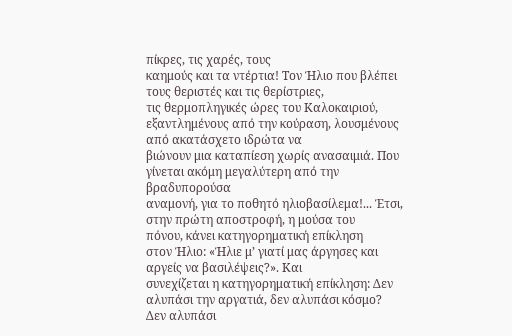πίκρες, τις χαρές, τους
καημούς και τα ντέρτια! Τον Ήλιο που βλέπει τους θεριστές και τις θερίστριες,
τις θερμοπληγικές ώρες του Καλοκαιριού,
εξαντλημένους από την κούραση, λουσμένους από ακατάσχετο ιδρώτα να
βιώνουν μια καταπίεση χωρίς ανασαιμιά. Που γίνεται ακόμη μεγαλύτερη από την βραδυπορούσα
αναμονή, για το ποθητό ηλιοβασίλεμα!... Έτσι, στην πρώτη αποστροφή, η μούσα του
πόνου, κάνει κατηγορηματική επίκληση
στον Ήλιο: «Ήλιε μ’ γιατί μας άργησες και αργείς να βασιλέψεις?». Και
συνεχίζεται η κατηγορηματική επίκληση: Δεν αλυπάσι την αργατιά, δεν αλυπάσι κόσμο?
Δεν αλυπάσι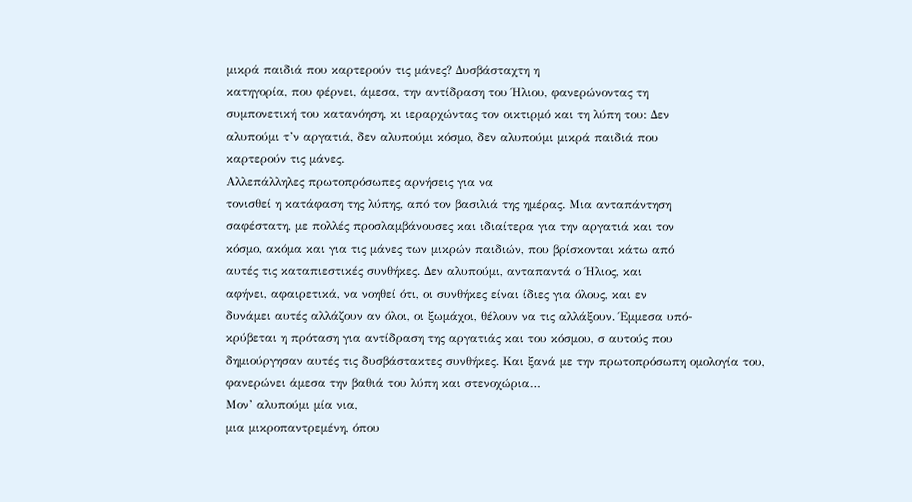μικρά παιδιά που καρτερούν τις μάνες? Δυσβάσταχτη η
κατηγορία, που φέρνει, άμεσα, την αντίδραση του Ήλιου, φανερώνοντας τη
συμπονετική του κατανόηση, κι ιεραρχώντας τον οικτιρμό και τη λύπη του: Δεν
αλυπούμι τ’ν αργατιά, δεν αλυπούμι κόσμο, δεν αλυπούμι μικρά παιδιά που
καρτερούν τις μάνες.
Αλλεπάλληλες πρωτοπρόσωπες αρνήσεις για να
τονισθεί η κατάφαση της λύπης, από τον βασιλιά της ημέρας. Μια ανταπάντηση
σαφέστατη, με πολλές προσλαμβάνουσες και ιδιαίτερα για την αργατιά και τον
κόσμο, ακόμα και για τις μάνες των μικρών παιδιών, που βρίσκονται κάτω από
αυτές τις καταπιεστικές συνθήκες. Δεν αλυπούμι, ανταπαντά ο Ήλιος, και
αφήνει, αφαιρετικά, να νοηθεί ότι, οι συνθήκες είναι ίδιες για όλους, και εν
δυνάμει αυτές αλλάζουν αν όλοι, οι ξωμάχοι, θέλουν να τις αλλάξουν. Έμμεσα υπό-
κρύβεται η πρόταση για αντίδραση της αργατιάς και του κόσμου, σ αυτούς που
δημιούργησαν αυτές τις δυσβάστακτες συνθήκες. Και ξανά με την πρωτοπρόσωπη ομολογία του,
φανερώνει άμεσα την βαθιά του λύπη και στενοχώρια…
Μον’ αλυπούμι μία νια,
μια μικροπαντρεμένη, όπου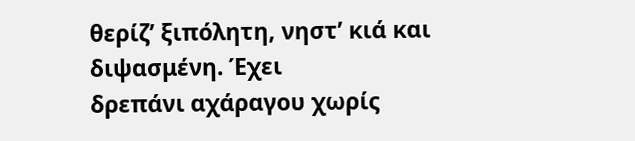θερίζ’ ξιπόλητη, νηστ’ κιά και διψασμένη. Έχει
δρεπάνι αχάραγου χωρίς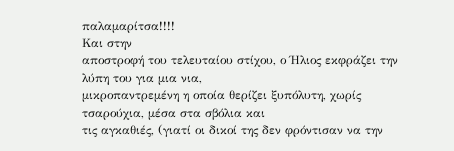παλαμαρίτσα!!!!
Και στην
αποστροφή του τελευταίου στίχου, ο Ήλιος εκφράζει την λύπη του για μια νια,
μικροπαντρεμένη η οποία θερίζει ξυπόλυτη, χωρίς τσαρούχια, μέσα στα σβόλια και
τις αγκαθιές, (γιατί οι δικοί της δεν φρόντισαν να την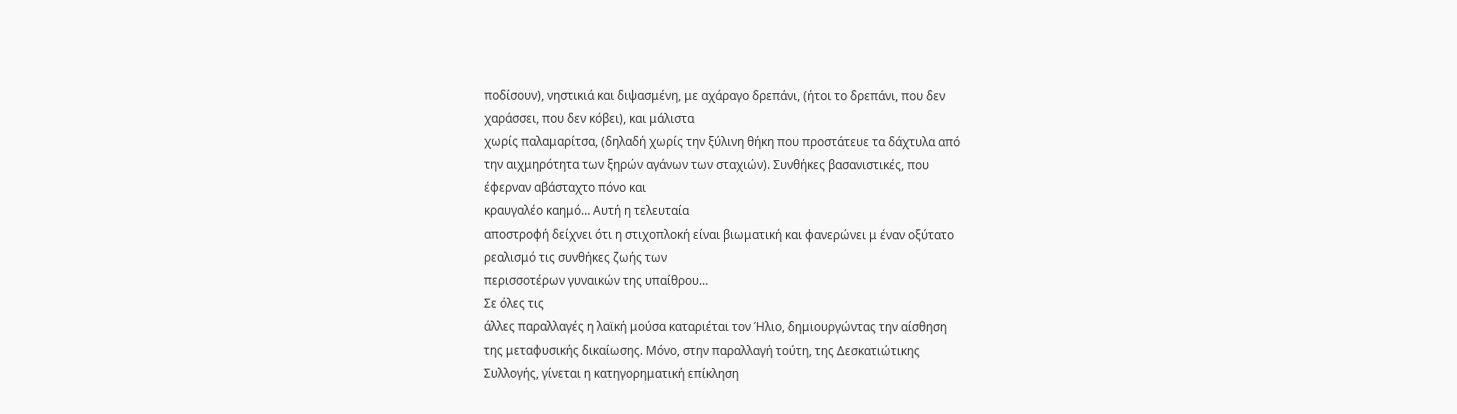ποδίσουν), νηστικιά και διψασμένη, με αχάραγο δρεπάνι, (ήτοι το δρεπάνι, που δεν
χαράσσει, που δεν κόβει), και μάλιστα
χωρίς παλαμαρίτσα, (δηλαδή χωρίς την ξύλινη θήκη που προστάτευε τα δάχτυλα από
την αιχμηρότητα των ξηρών αγάνων των σταχιών). Συνθήκες βασανιστικές, που
έφερναν αβάσταχτο πόνο και
κραυγαλέο καημό… Αυτή η τελευταία
αποστροφή δείχνει ότι η στιχοπλοκή είναι βιωματική και φανερώνει μ έναν οξύτατο
ρεαλισμό τις συνθήκες ζωής των
περισσοτέρων γυναικών της υπαίθρου…
Σε όλες τις
άλλες παραλλαγές η λαϊκή μούσα καταριέται τον Ήλιο, δημιουργώντας την αίσθηση
της μεταφυσικής δικαίωσης. Μόνο, στην παραλλαγή τούτη, της Δεσκατιώτικης
Συλλογής, γίνεται η κατηγορηματική επίκληση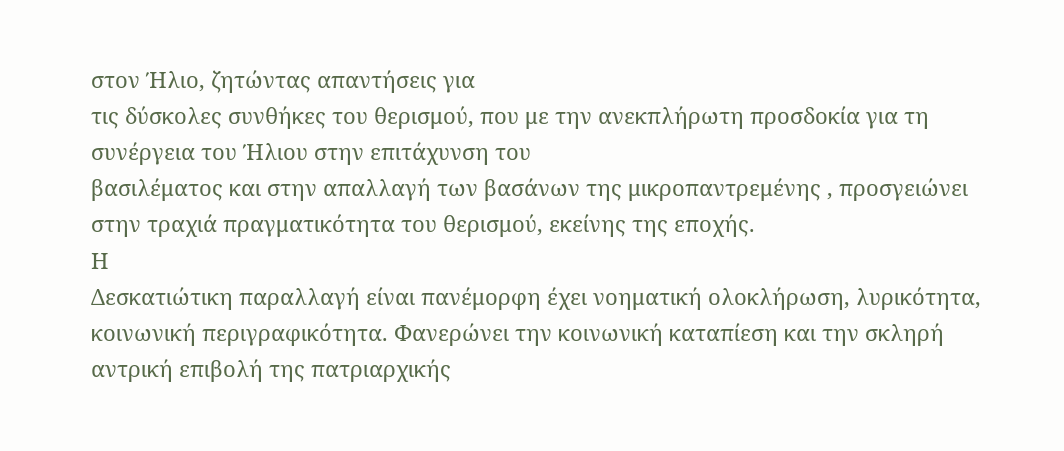στον Ήλιο, ζητώντας απαντήσεις για
τις δύσκολες συνθήκες του θερισμού, που με την ανεκπλήρωτη προσδοκία για τη
συνέργεια του Ήλιου στην επιτάχυνση του
βασιλέματος και στην απαλλαγή των βασάνων της μικροπαντρεμένης , προσγειώνει
στην τραχιά πραγματικότητα του θερισμού, εκείνης της εποχής.
Η
Δεσκατιώτικη παραλλαγή είναι πανέμορφη έχει νοηματική ολοκλήρωση, λυρικότητα,
κοινωνική περιγραφικότητα. Φανερώνει την κοινωνική καταπίεση και την σκληρή
αντρική επιβολή της πατριαρχικής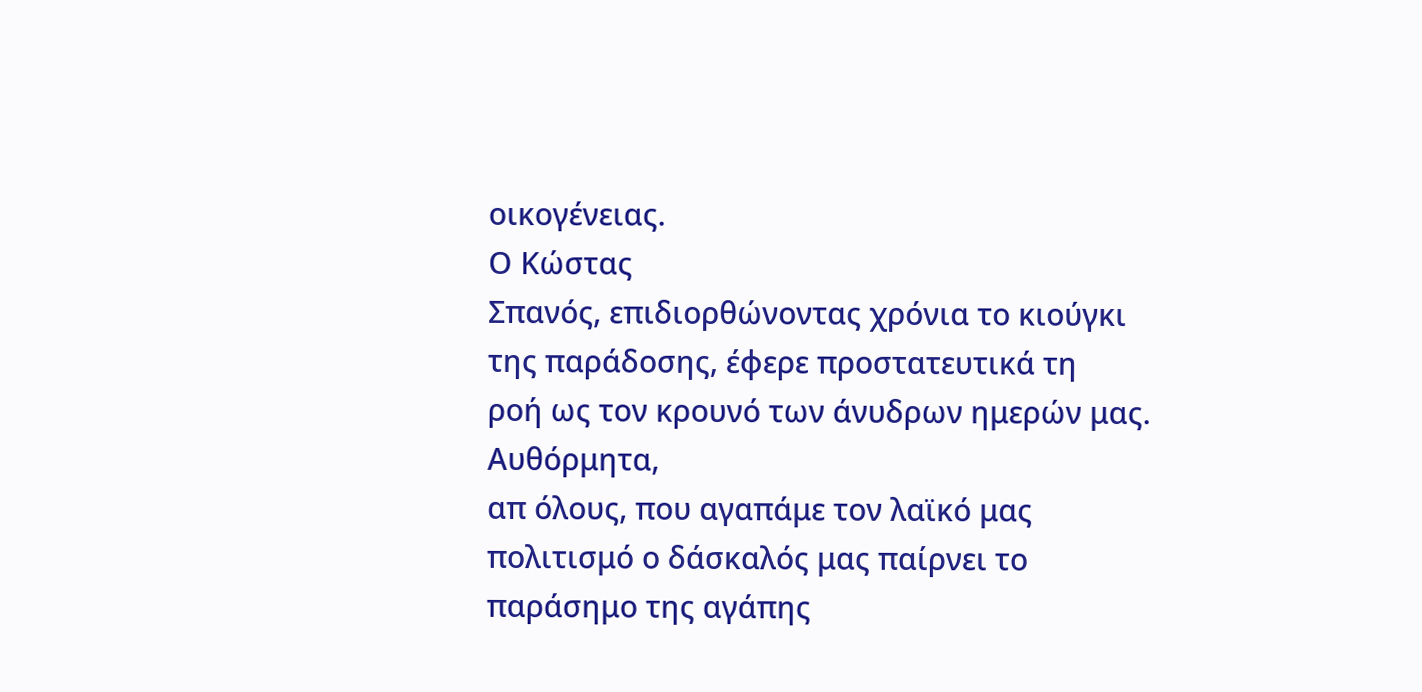οικογένειας.
Ο Κώστας
Σπανός, επιδιορθώνοντας χρόνια το κιούγκι της παράδοσης, έφερε προστατευτικά τη
ροή ως τον κρουνό των άνυδρων ημερών μας.
Αυθόρμητα,
απ όλους, που αγαπάμε τον λαϊκό μας πολιτισμό ο δάσκαλός μας παίρνει το
παράσημο της αγάπης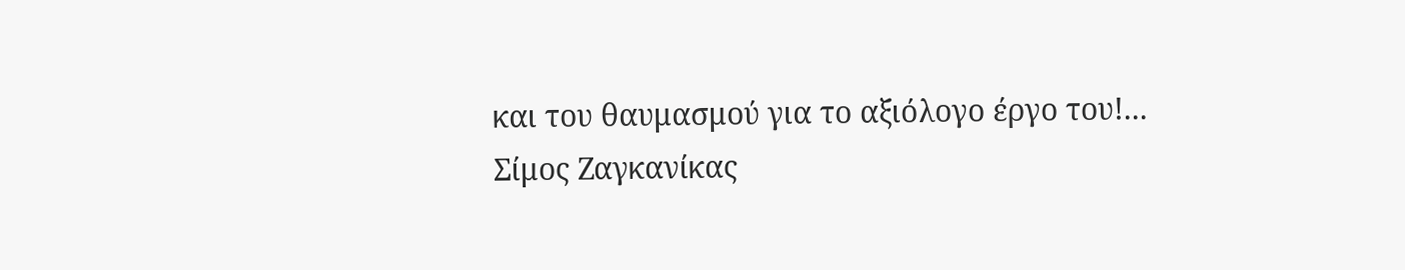και του θαυμασμού για το αξιόλογο έργο του!...
Σίμος Ζαγκανίκας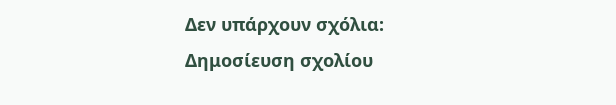Δεν υπάρχουν σχόλια:
Δημοσίευση σχολίου